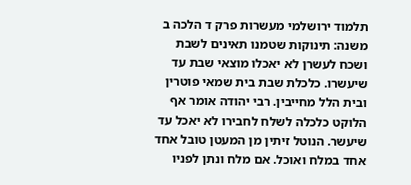תלמוד ירושלמי מעשרות פרק ד הלכה ב
משנה: תינוקות שטמנו תאינים לשבת ושכח לעשרן לא יאכלו מוצאי שבת עד שיעשרו. כלכלת שבת בית שמאי פוטרין ובית הלל מחייבין. רבי יהודה אומר אף הלוקט כלכלה לשלח לחבירו לא יאכל עד שיעשר. הנוטל זיתין מן המעטן טובל אחד אחד במלח ואוכל. אם מלח ונתן לפניו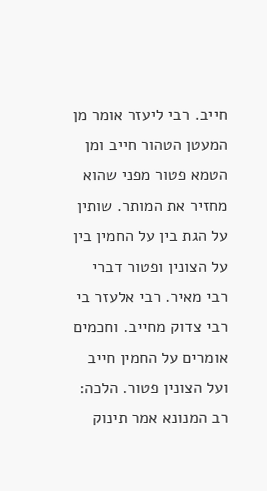חייב. רבי ליעזר אומר מן המעטן הטהור חייב ומן הטמא פטור מפני שהוא מחזיר את המותר. שותין על הגת בין על החמין בין על הצונין ופטור דברי רבי מאיר. רבי אלעזר בי רבי צדוק מחייב. וחכמים אומרים על החמין חייב ועל הצונין פטור. הלכה: רב המנונא אמר תינוק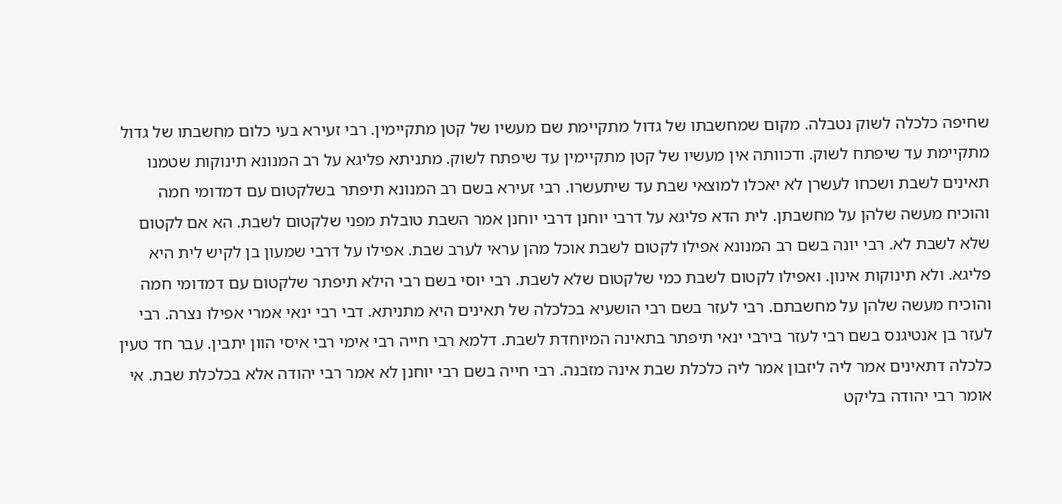שחיפה כלכלה לשוק נטבלה. מקום שמחשבתו של גדול מתקיימת שם מעשיו של קטן מתקיימין. רבי זעירא בעי כלום מחשבתו של גדול מתקיימת עד שיפתח לשוק. ודכוותה אין מעשיו של קטן מתקיימין עד שיפתח לשוק. מתניתא פליגא על רב המנונא תינוקות שטמנו תאינים לשבת ושכחו לעשרן לא יאכלו למוצאי שבת עד שיתעשרו. רבי זעירא בשם רב המנונא תיפתר בשלקטום עם דמדומי חמה והוכיח מעשה שלהן על מחשבתן. לית הדא פליגא על דרבי יוחנן דרבי יוחנן אמר השבת טובלת מפני שלקטום לשבת. הא אם לקטום שלא לשבת לא. רבי יונה בשם רב המנונא אפילו לקטום לשבת אוכל מהן עראי לערב שבת. אפילו על דרבי שמעון בן לקיש לית היא פליגא. ולא תינוקות אינון. ואפילו לקטום לשבת כמי שלקטום שלא לשבת. רבי יוסי בשם רבי הילא תיפתר שלקטום עם דמדומי חמה והוכיח מעשה שלהן על מחשבתם. רבי לעזר בשם רבי הושעיא בכלכלה של תאינים היא מתניתא. דבי רבי ינאי אמרי אפילו נצרה. רבי לעזר בן אנטיגנס בשם רבי לעזר בירבי ינאי תיפתר בתאינה המיוחדת לשבת. דלמא רבי חייה רבי אימי רבי איסי הוון יתבין. עבר חד טעין כלכלה דתאינים אמר ליה ליזבון אמר ליה כלכלת שבת אינה מזבנה. רבי חייה בשם רבי יוחנן לא אמר רבי יהודה אלא בכלכלת שבת. אי אומר רבי יהודה בליקט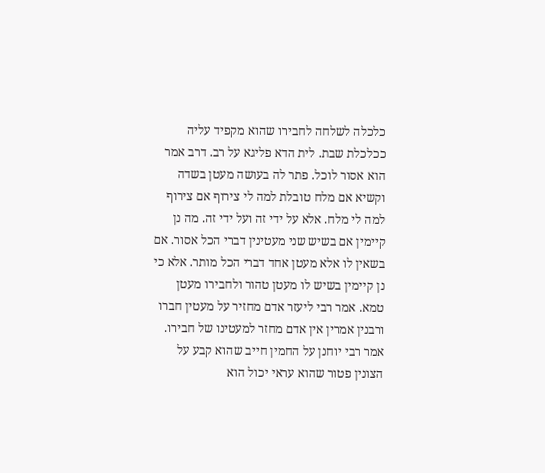כלכלה לשלחה לחבירו שהוא מקפיד עליה ככלכלת שבת. לית הדא פליגא על רב. דרב אמר הוא אסור לוכל. פתר לה בעושה מעטן בשדה וקשיא אם מלח טובלת למה לי צירוף אם צירוף למה לי מלח. אלא על ידי זה ועל ידי זה. מה נן קיימין אם בשיש שני מעטינין דברי הכל אסור. אם בשאין לו אלא מעטן אחד דברי הכל מותר. אלא כי נן קיימין בשיש לו מעטן טהור ולחבירו מעטן טמא. אמר רבי ליעזר אדם מחזיר על מעטין חברו ורבנין אמרין אין אדם מחזר למעטינו של חבירו. אמר רבי יוחנן על החמין חייב שהוא קבע על הצונין פטור שהוא עראי יכול הוא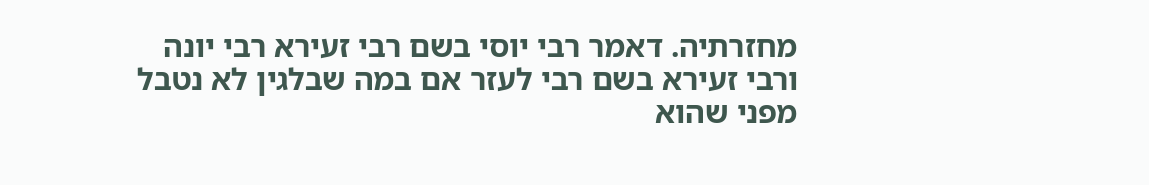מחזרתיה. דאמר רבי יוסי בשם רבי זעירא רבי יונה ורבי זעירא בשם רבי לעזר אם במה שבלגין לא נטבל מפני שהוא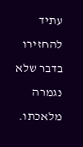עתיד להחזירו בדבר שלא נגמרה מלאכתו.